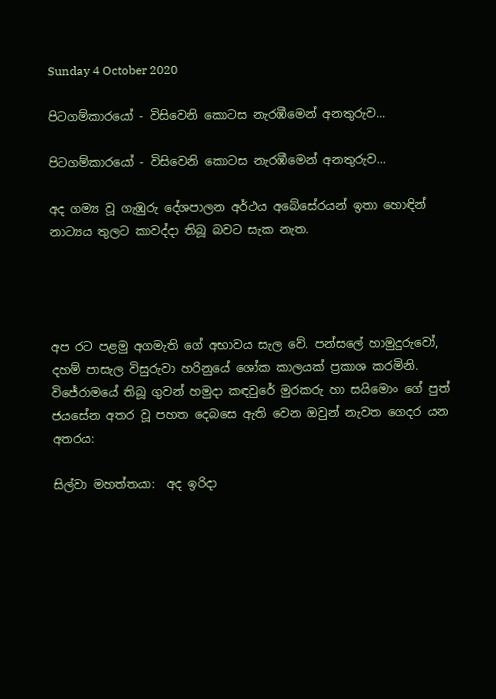Sunday 4 October 2020

පිටගම්කාරයෝ - විසිවෙනි කොටස නැරඹීමෙන් අනතුරුව...

පිටගම්කාරයෝ - විසිවෙනි කොටස නැරඹීමෙන් අනතුරුව...

අද ගම්‍ය වූ ගැඹුරු දේශපාලන අර්ථය අබේසේරයන් ඉතා හොඳින් නාට්‍යය තුලට කාවද්දා තිබූ බවට සැක නැත.




අප රට පළමු අගමැති ගේ අභාවය සැල වේ. පන්සලේ හාමුදුරුවෝ, දහම් පාසැල විසුරුවා හරිනුයේ ශෝක කාලයක් ප්‍රකාශ කරමිනි. විජේරාමයේ තිබූ ගුවන් හමුදා කඳවුරේ මුරකරු හා සයිමොං ගේ පුත් ජයසේන අතර වූ පහත දෙබසෙ ඇති වෙන ඔවුන් නැවත ගෙදර යන අතරය:

සිල්වා මහත්තයා:  අද ඉරිදා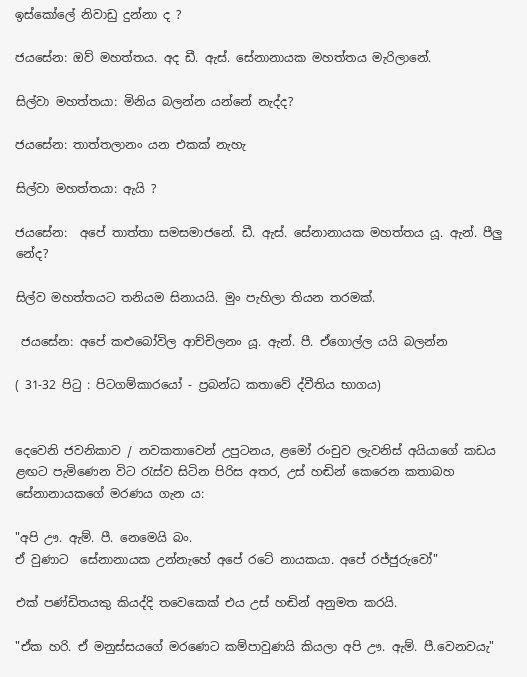ඉස්කෝලේ නිවාඩු දුන්නා ද ?

ජයසේන: ඔව් මහත්තය. අද ඩී. ඇස්. සේනානායක මහත්තය මැරිලානේ.

සිල්වා මහත්තයා: මිනිය බලන්න යන්නේ නැද්ද?

ජයසේන: තාත්තලානං යන එකක් නැහැ

සිල්වා මහත්තයා: ඇයි ?

ජයසේන:  අපේ තාත්තා සමසමාජනේ. ඩී. ඇස්. සේනානායක මහත්තය යූ. ඇන්. පීලු නේද?

සිල්ව මහත්තයට තනියම සිනායයි. මුං පැහිලා තියන තරමක්.

 ජයසේන: අපේ කළුබෝවිල ආච්චිලනං යූ. ඇන්. පී. ඒගොල්ල යයි බලන්න

( 31-32 පිටු : පිටගම්කාරයෝ - ප්‍රබන්ධ කතාවේ ද්වීතිය භාගය)


දෙවෙනි ජවනිකාව / නවකතාවෙන් උපුටනය, ළමෝ රංචුව ලැවනිස් අයියාගේ කඩය ළඟට පැමිණෙන විට රැස්ව සිටින පිරිස අතර, උස් හඬින් කෙරෙන කතාබහ සේනානායකගේ මරණය ගැන ය:

"අපි ඌ. ඇම්. පී. නෙමෙයි බං.
ඒ වුණාට  සේනානායක උන්නැහේ අපේ රටේ නායකයා. අපේ රජ්ජුරුවෝ"

එක් පණ්ඩිතයකු කියද්දි තවෙකෙක් එය උස් හඬින් අනුමත කරයි.

"ඒක හරි. ඒ මනුස්සයගේ මරණෙට කම්පාවුණයි කියලා අපි ඌ. ඇම්. පී.වෙනවයැ"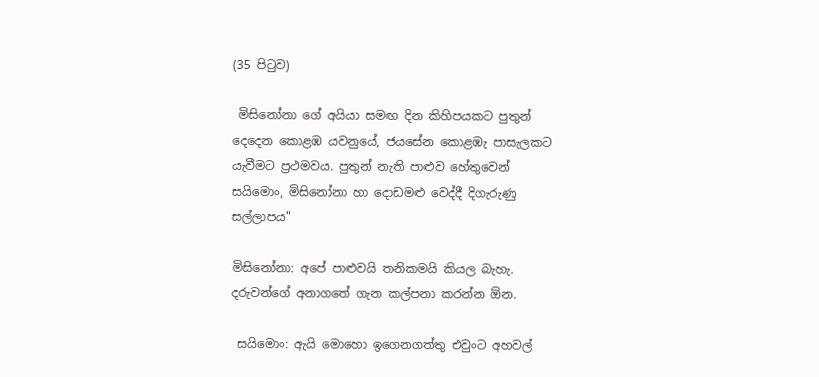(35 පිටුව)

 මිසිනෝනා ගේ අයියා සමඟ දින කිහිපයකට පුතුන් දෙදෙන කොළඹ යවනුයේ, ජයසේන කොළඹැ පාසැලකට යැවීමට ප්‍රථමවය. පුතුන් නැති පාළුව හේතුවෙන් සයිමොං, මිසිනෝනා හා දොඩමළු වෙද්දී දිගැරුණු සල්ලාපය"

මිසිනෝනා: අපේ පාළුවයි තනිකමයි කියල බැහැ. දරුවන්ගේ අනාගතේ ගැන කල්පනා කරන්න ඕන.

 සයිමොං: ඇයි මොහො ඉගෙනගත්තු එවුංට අහවල්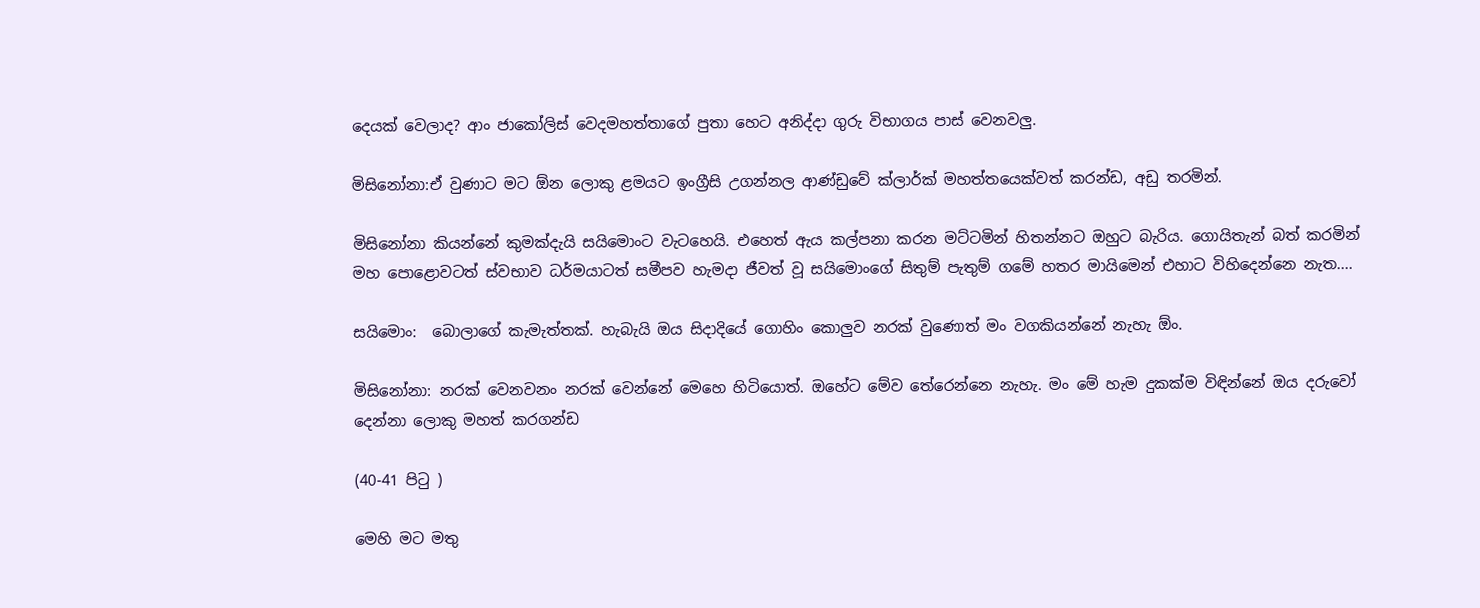දෙයක් වෙලාද? ආං ජාකෝලිස් වෙදමහත්තාගේ පුතා හෙට අනිද්දා ගුරු විභාගය පාස් වෙනවලු.

මිසිනෝනා:ඒ වුණාට මට ඕන ලොකු ළමයට ඉංග්‍රීසි උගන්නල ආණ්ඩුවේ ක්ලාර්ක් මහත්තයෙක්වත් කරන්ඩ, අඩු තරමින්.

මිසිනෝනා කියන්නේ කුමක්දැයි සයිමොංට වැටහෙයි. එහෙත් ඇය කල්පනා කරන මට්ටමින් හිතන්නට ඔහුට බැරිය. ගොයිතැන් බත් කරමින් මහ පොළොවටත් ස්වභාව ධර්මයාටත් සමීපව හැමදා ජීවත් වූ සයිමොංගේ සිතුම් පැතුම් ගමේ හතර මායිමෙන් එහාට විහිදෙන්නෙ නැත....

සයිමොං:  බොලාගේ කැමැත්තක්. හැබැයි ඔය සිදාදියේ ගොහිං කොලුව නරක් වුණොත් මං වගකියන්නේ නැහැ ඕං.

මිසිනෝනා: නරක් වෙනවනං නරක් වෙන්නේ මෙහෙ හිටියොත්. ඔහේට මේව තේරෙන්නෙ නැහැ. මං මේ හැම දුකක්ම විඳින්නේ ඔය දරුවෝ දෙන්නා ලොකු මහත් කරගන්ඩ

(40-41 පිටු )

මෙහි මට මතු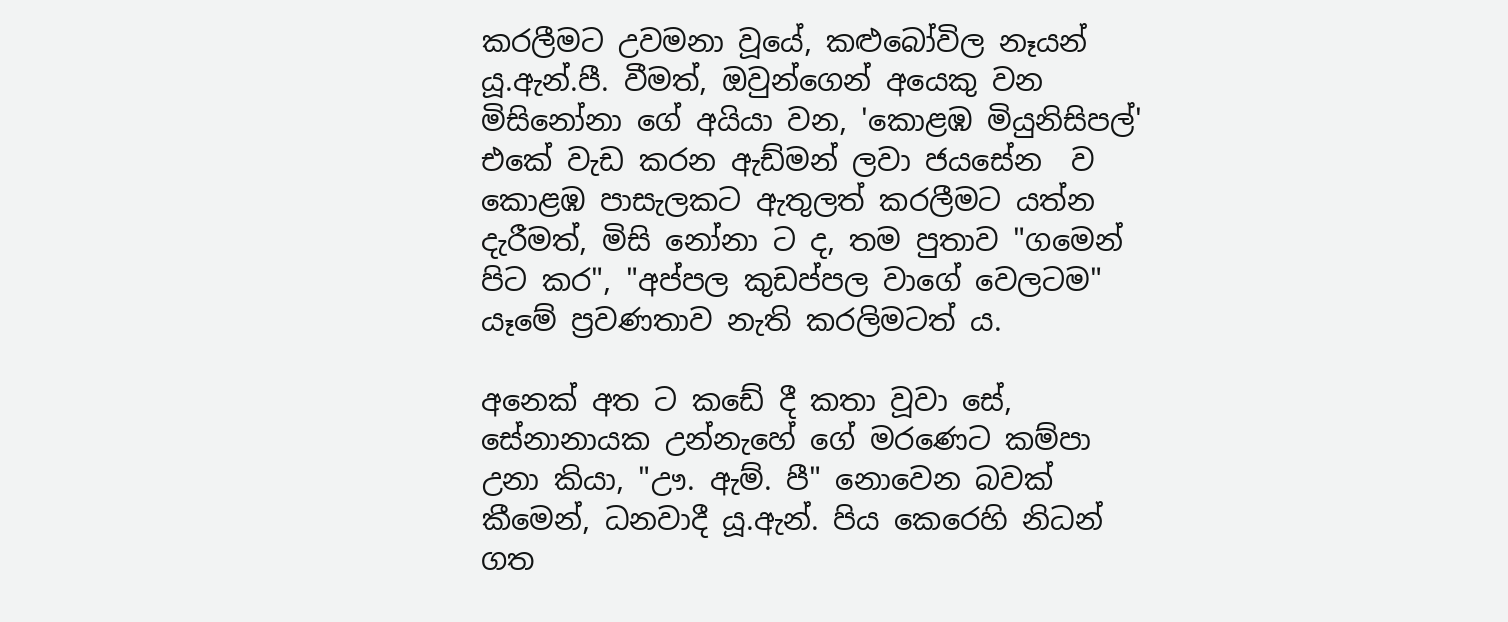කරලීමට උවමනා වූයේ, කළුබෝවිල නෑයන් යූ.ඇන්.පී. වීමත්, ඔවුන්ගෙන් අයෙකු වන මිසිනෝනා ගේ අයියා වන, 'කොළඹ මියුනිසිපල්' එකේ වැඩ කරන ඇඩ්මන් ලවා ජයසේන  ව කොළඹ පාසැලකට ඇතුලත් කරලීමට යත්න දැරීමත්, මිසි නෝනා ට ද, තම පුතාව "ගමෙන් පිට කර", "අප්පල කුඩප්පල වාගේ වෙලටම" යෑමේ ප්‍රවණතාව නැති කරලිමටත් ය.

අනෙක් අත ට කඩේ දී කතා වූවා සේ, සේනානායක උන්නැහේ ගේ මරණෙට කම්පා උනා කියා, "ඌ. ඇම්. පී" නොවෙන බවක් කීමෙන්, ධනවාදී යූ.ඇන්. පිය කෙරෙහි නිධන් ගත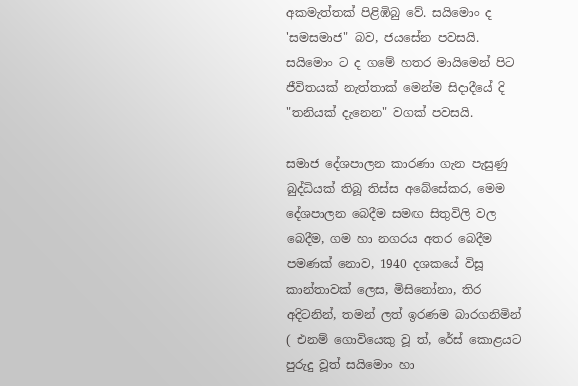අකමැත්තක් පිළිඹිබු වේ. සයිමොං ද 'සමසමාජ" බව, ජයසේන පවසයි. සයිමොං ට ද ගමේ හතර මායිමෙන් පිට ජීවිතයක් නැත්තාක් මෙන්ම සිදාදීයේ දි "තනියක් දැනෙන" වගක් පවසයි.

සමාජ දේශපාලන කාරණා ගැන පැසුණු බුද්ධියක් තිබූ තිස්ස අබේසේකර, මෙම දේශපාලන බෙදීම සමඟ සිතුවිලි වල බෙදීම, ගම හා නගරය අතර බෙදීම පමණක් නොව, 1940 දශකයේ විසූ කාන්තාවක් ලෙස, මිසිනෝනා, තිර අදිටනින්, තමන් ලත් ඉරණම බාරගනිමින් ( එනම් ගොවියෙකු වූ ත්, රේස් කොළයට පුරුදු වූත් සයිමොං හා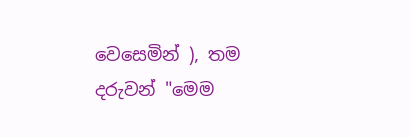වෙසෙමින් ), තම දරුවන් "මෙම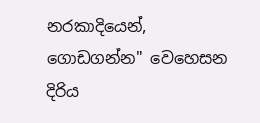නරකාදියෙන්, ගොඩගන්න" වෙහෙසන දිරිය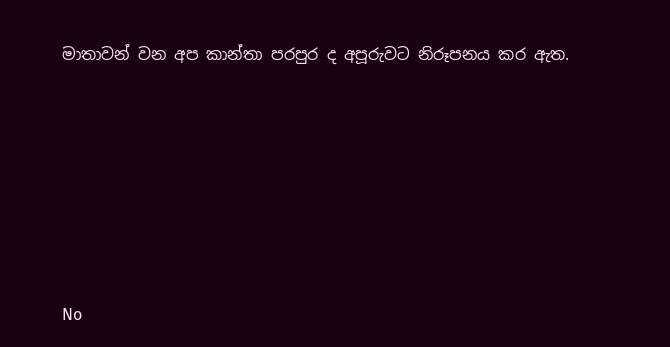මාතාවන් වන අප කාන්තා පරපුර ද අපූරුවට නිරූපනය කර ඇත.







No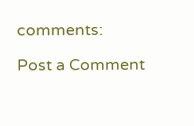comments:

Post a Comment